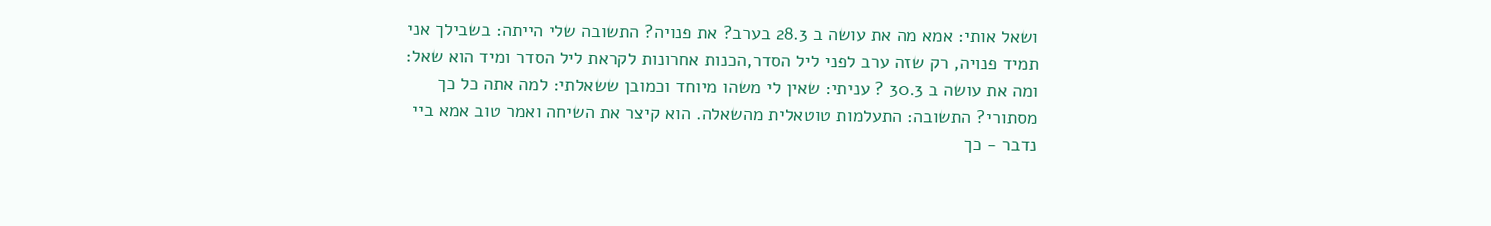ושאל אותי: אמא מה את עושה ב 28.3 בערב? את פנויה? התשובה שלי הייתה: בשבילך אני תמיד פנויה, רק שזה ערב לפני ליל הסדר,הכנות אחרונות לקראת ליל הסדר ומיד הוא שאל: ומה את עושה ב 30.3 ? עניתי: שאין לי משהו מיוחד וכמובן ששאלתי: למה אתה כל כך מסתורי? התשובה: התעלמות טוטאלית מהשאלה. הוא קיצר את השיחה ואמר טוב אמא ביי נדבר - כך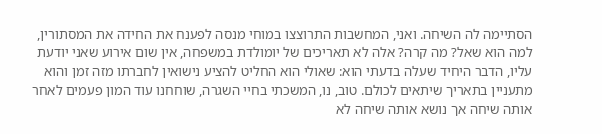הסתיימה לה השיחה. ואני, המחשבות התרוצצו במוחי מנסה לפענח את החידה את המסתורין, למה הוא שאל? מה קרה? אלה לא תאריכים של יומולדת במשפחה, אין שום אירוע שאני יודעת עליו, הדבר היחיד שעלה בדעתי הוא: שאולי הוא החליט להציע נישואין לחברתו מזה זמן והוא מתעניין בתאריך שיתאים לכולם. טוב, נו, המשכתי בחיי השגרה, שוחחנו עוד המון פעמים לאחר אותה שיחה אך נושא אותה שיחה לא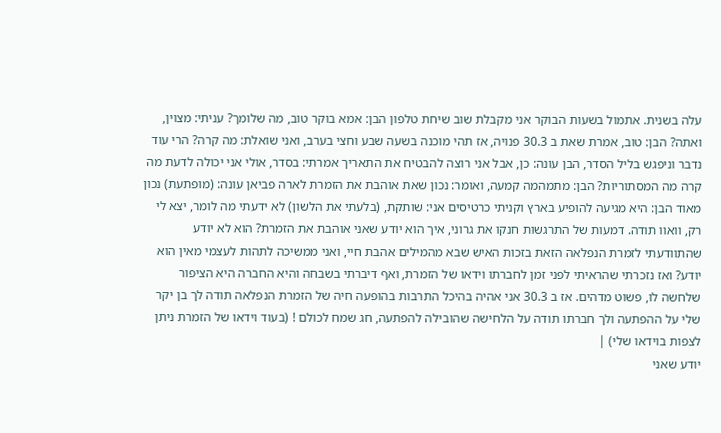עלה בשנית. אתמול בשעות הבוקר אני מקבלת שוב שיחת טלפון הבן: אמא בוקר טוב, מה שלומך? עניתי: מצוין, ואתה? הבן: טוב, אמרת שאת ב 30.3 פנויה, אז תהי מוכנה בשעה שבע וחצי בערב, ואני שואלת: מה קרה? הרי עוד נדבר וניפגש בליל הסדר, הבן עונה: כן, אבל אני רוצה להבטיח את התאריך אמרתי: בסדר, אולי אני יכולה לדעת מה קרה מה המסתוריות? הבן: מתמהמה קמעה, ואומר: נכון שאת אוהבת את הזמרת לארה פביאן עונה: (מופתעת) נכון מאוד הבן: היא מגיעה להופיע בארץ וקניתי כרטיסים אני: שותקת, (בלעתי את הלשון) לא ידעתי מה לומר, יצא לי רק, וואוו תודה. דמעות של התרגשות חנקו את גרוני, איך הוא יודע שאני אוהבת את הזמרת? הוא לא יודע שהתוודעתי לזמרת הנפלאה הזאת בזכות האיש שבא מהמילים אהבת חיי, ואני ממשיכה לתהות לעצמי מאין הוא יודע? ואז נזכרתי שהראיתי לפני זמן לחברתו וידאו של הזמרת, ואף דיברתי בשבחה והיא החברה היא הציפור שלחשה לו, פשוט מדהים. אז ב 30.3 אני אהיה בהיכל התרבות בהופעה חיה של הזמרת הנפלאה תודה לך בן יקר שלי על ההפתעה ולך חברתו תודה על הלחישה שהובילה להפתעה, חג שמח לכולם ! (בעוד וידאו של הזמרת ניתן לצפות בוידאו שלי) |
יודע שאני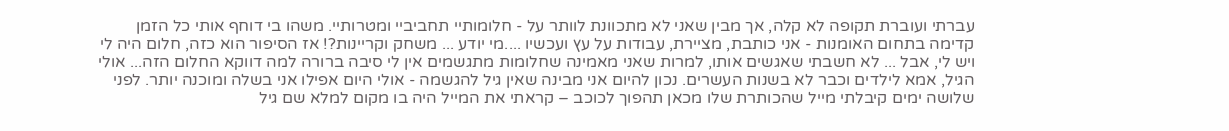עברתי ועוברת תקופה לא קלה, אך מבין שאני לא מתכוונת לוותר על - חלומותיי תחביביי ומטרותיי. משהו בי דוחף אותי כל הזמן קדימה בתחום האומנות - אני כותבת, מציירת, עבודות על עץ ועכשיו ....מי יודע ... משחק וקריינות?! אז הסיפור הוא כזה, חלום היה לי ויש לי, אבל ... לא חשבתי שאגשים אותו, למרות שאני מאמינה שחלומות מתגשמים אין לי סיבה ברורה למה דווקא החלום הזה... אולי הגיל, אמא לילדים וכבר לא בשנות העשרים. נכון להיום אני מבינה שאין גיל להגשמה - אולי היום אפילו אני בשלה ומוכנה יותר. לפני שלושה ימים קיבלתי מייל שהכותרת שלו מכאן תהפוך לכוכב – קראתי את המייל היה בו מקום למלא שם גיל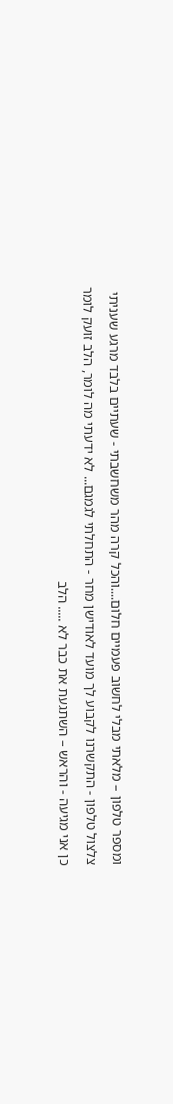ומספר טלפון – מלאתי מבלי לחשוב פעמיים חלום....והכל קרה מהר משחשבתי - שעתיים בלבד מרגע שעניתי צלצול טלפון - התקשרנו לקבוע לך מועד לאודישן מחר - התחלתי לגמגם... לא ידעתי מה לומר, הלב זועק לומר כן אני מגיעה - והראש – השתגעת את כבר לא ..... הלב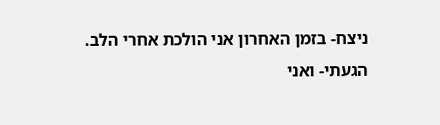ניצח- בזמן האחרון אני הולכת אחרי הלב. הגעתי- ואני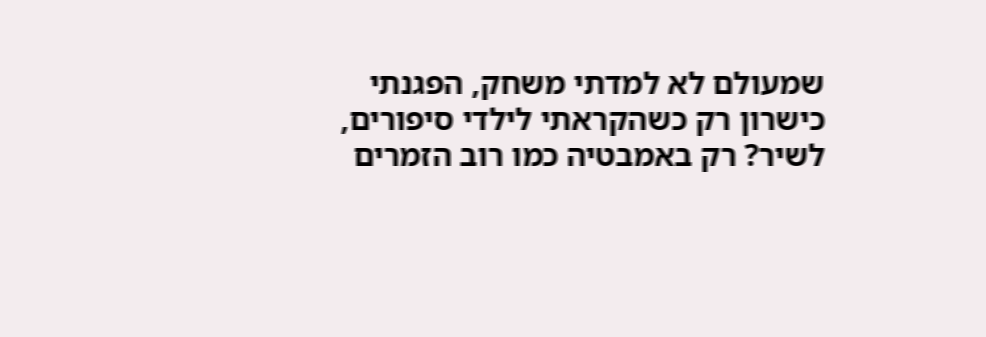שמעולם לא למדתי משחק, הפגנתי כישרון רק כשהקראתי לילדי סיפורים, לשיר? רק באמבטיה כמו רוב הזמרים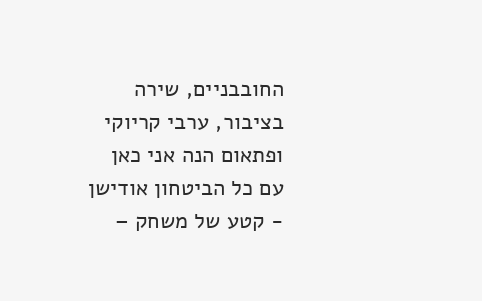החובבניים, שירה בציבור, ערבי קריוקי ופתאום הנה אני כאן עם כל הביטחון אודישן - קטע של משחק –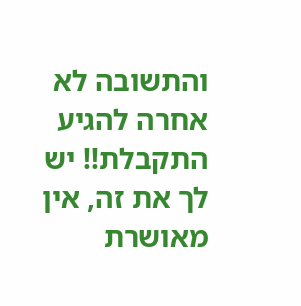והתשובה לא אחרה להגיע התקבלת!! יש לך את זה, אין מאושרת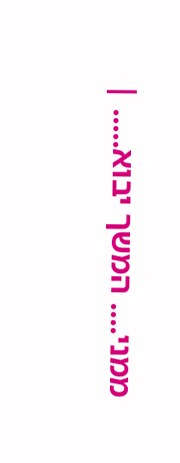ממני.... המשך יבוא..... |